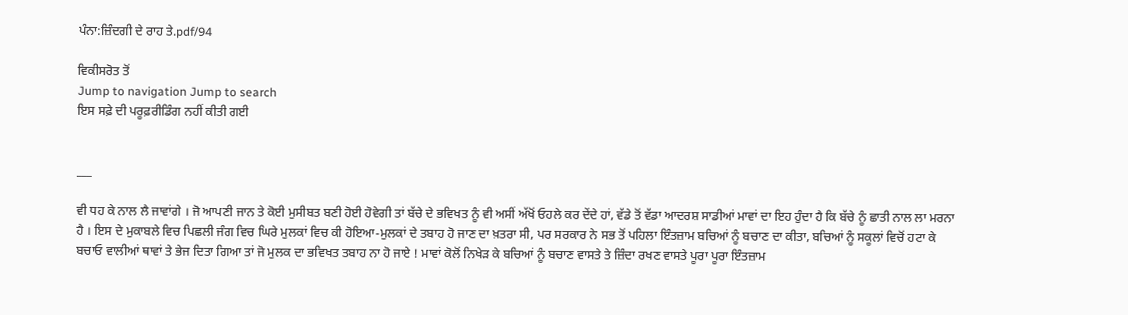ਪੰਨਾ:ਜ਼ਿੰਦਗੀ ਦੇ ਰਾਹ ਤੇ.pdf/94

ਵਿਕੀਸਰੋਤ ਤੋਂ
Jump to navigation Jump to search
ਇਸ ਸਫ਼ੇ ਦੀ ਪਰੂਫ਼ਰੀਡਿੰਗ ਨਹੀਂ ਕੀਤੀ ਗਈ


___

ਵੀ ਧਹ ਕੇ ਨਾਲ ਲੈ ਜਾਵਾਂਗੇ । ਜੋ ਆਪਣੀ ਜਾਨ ਤੇ ਕੋਈ ਮੁਸੀਬਤ ਬਣੀ ਹੋਈ ਹੋਵੇਗੀ ਤਾਂ ਬੱਚੇ ਦੇ ਭਵਿਖਤ ਨੂੰ ਵੀ ਅਸੀਂ ਅੱਖੋਂ ਓਹਲੇ ਕਰ ਦੇਂਦੇ ਹਾਂ, ਵੱਡੇ ਤੋਂ ਵੱਡਾ ਆਦਰਸ਼ ਸਾਡੀਆਂ ਮਾਵਾਂ ਦਾ ਇਹ ਹੁੰਦਾ ਹੈ ਕਿ ਬੱਚੇ ਨੂੰ ਛਾਤੀ ਨਾਲ ਲਾ ਮਰਨਾ ਹੈ । ਇਸ ਦੇ ਮੁਕਾਬਲੇ ਵਿਚ ਪਿਛਲੀ ਜੰਗ ਵਿਚ ਘਿਰੇ ਮੁਲਕਾਂ ਵਿਚ ਕੀ ਹੋਇਆ-ਮੁਲਕਾਂ ਦੇ ਤਬਾਹ ਹੋ ਜਾਣ ਦਾ ਖ਼ਤਰਾ ਸੀ, ਪਰ ਸਰਕਾਰ ਨੇ ਸਭ ਤੋਂ ਪਹਿਲਾ ਇੰਤਜ਼ਾਮ ਬਚਿਆਂ ਨੂੰ ਬਚਾਣ ਦਾ ਕੀਤਾ, ਬਚਿਆਂ ਨੂੰ ਸਕੂਲਾਂ ਵਿਚੋਂ ਹਟਾ ਕੇ ਬਚਾਓ ਵਾਲੀਆਂ ਥਾਵਾਂ ਤੇ ਭੇਜ ਦਿਤਾ ਗਿਆ ਤਾਂ ਜੋ ਮੁਲਕ ਦਾ ਭਵਿਖਤ ਤਬਾਹ ਨਾ ਹੋ ਜਾਏ ! ਮਾਵਾਂ ਕੋਲੋਂ ਨਿਖੇੜ ਕੇ ਬਚਿਆਂ ਨੂੰ ਬਚਾਣ ਵਾਸਤੇ ਤੇ ਜ਼ਿੰਦਾ ਰਖਣ ਵਾਸਤੇ ਪੂਰਾ ਪੂਰਾ ਇੰਤਜ਼ਾਮ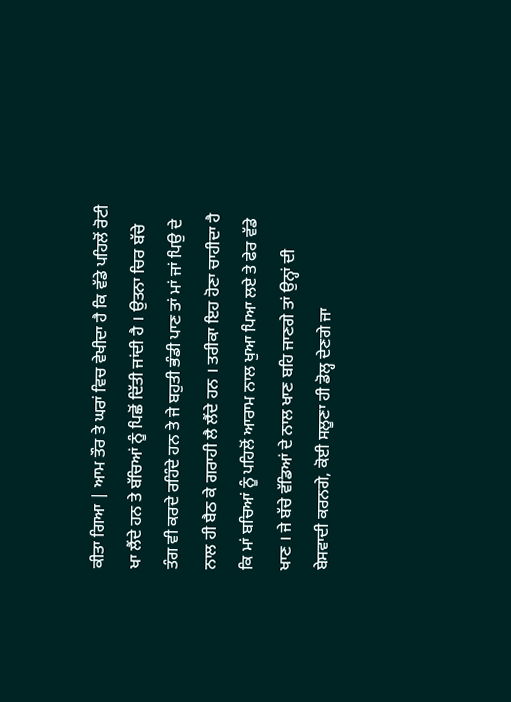ਕੀਤਾ ਗਿਆ | ਆਮ ਤੌਰ ਤੇ ਘਰਾਂ ਵਿਚ ਵੇਖੀਦਾ ਹੈ ਕਿ ਵੱਡੇ ਪਹਿਲੋਂ ਰੋਟੀ ਖਾ ਲੈਂਦੇ ਹਨ ਤੇ ਬੱਚਿਆਂ ਨੂੰ ਪਿਛੋਂ ਦਿੱਤੀ ਜਾਂਦੀ ਹੈ । ਉਤਨਾ ਚਿਰ ਬੱਚੇ ਤੰਗ ਵੀ ਕਰਦੇ ਰਹਿੰਦੇ ਹਨ ਤੇ ਜੇ ਬਹੁਤੀ ਭੰਡੀ ਪਾਣ ਤਾਂ ਮਾਂ ਜਾਂ ਪਿਉ ਦੇ ਨਾਲ ਹੀ ਬੈਠ ਕੇ ਗਰਾਹੀ ਲੈ ਲੈਂਦੇ ਹਨ । ਤਰੀਕਾ ਇਹ ਹੋਣਾ ਚਾਹੀਦਾ ਹੈ ਕਿ ਮਾਂ ਬਚਿਆਂ ਨੂੰ ਪਹਿਲੋਂ ਆਰਾਮ ਨਾਲ ਖੁਆ ਪਿਆ ਲਏ ਤੇ ਫੇਰ ਵੱਡੇ ਖਾਣ । ਜੇ ਬੱਚੇ ਵੱਡਿਆਂ ਦੇ ਨਾਲ ਖਾਣ ਬਹਿ ਜਾਣਗੇ ਤਾਂ ਉਨ੍ਹਾਂ ਦੀ ਬੇਸਵਾਦੀ ਕਰਨਗੇ, ਕੋਈ ਸਲੂਣਾ ਹੀ ਡੋਲ੍ਹ ਦੇਣਗੇ ਜਾ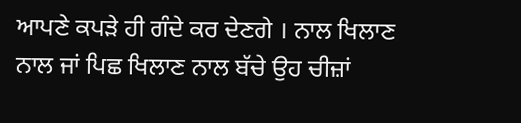ਆਪਣੇ ਕਪੜੇ ਹੀ ਗੰਦੇ ਕਰ ਦੇਣਗੇ । ਨਾਲ ਖਿਲਾਣ ਨਾਲ ਜਾਂ ਪਿਛ ਖਿਲਾਣ ਨਾਲ ਬੱਚੇ ਉਹ ਚੀਜ਼ਾਂ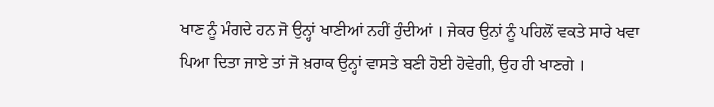ਖਾਣ ਨੂੰ ਮੰਗਦੇ ਹਨ ਜੋ ਉਨ੍ਹਾਂ ਖਾਣੀਆਂ ਨਹੀਂ ਹੁੰਦੀਆਂ । ਜੇਕਰ ਉਨਾਂ ਨੂੰ ਪਹਿਲੋਂ ਵਕਤੇ ਸਾਰੇ ਖਵਾ ਪਿਆ ਦਿਤਾ ਜਾਏ ਤਾਂ ਜੋ ਖ਼ਰਾਕ ਉਨ੍ਹਾਂ ਵਾਸਤੇ ਬਣੀ ਹੋਈ ਹੋਵੇਗੀ, ਉਹ ਹੀ ਖਾਣਗੇ ।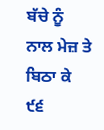ਬੱਚੇ ਨੂੰ ਨਾਲ ਮੇਜ਼ ਤੇ ਬਿਠਾ ਕੇ ੯੬